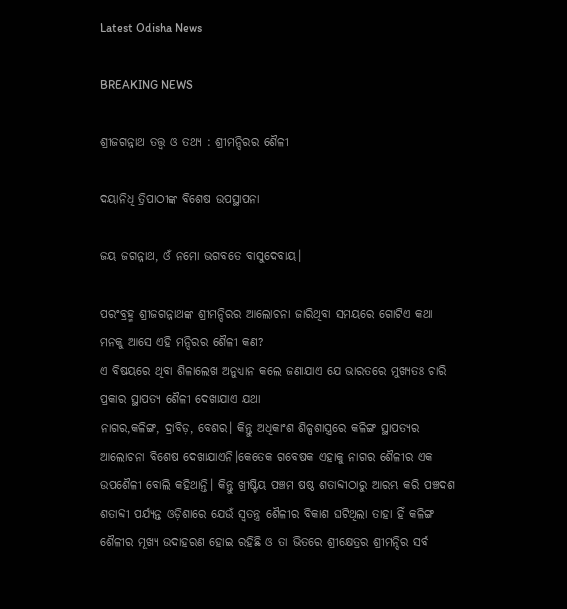Latest Odisha News

BREAKING NEWS

ଶ୍ରୀଜଗନ୍ନାଥ ତତ୍ତ୍ୱ ଓ ତଥ୍ୟ : ଶ୍ରୀମନ୍ଦିରର ଶୈଳୀ

ଦୟାନିଧି ତ୍ରିପାଠୀଙ୍କ ବିଶେଷ ଉପସ୍ଥାପନା

ଜୟ ଜଗନ୍ନାଥ, ଓଁ ନମୋ ଭଗବତେ ବାସୁଦେବାୟ।

ପରଂବ୍ରହ୍ମ ଶ୍ରୀଜଗନ୍ନାଥଙ୍କ ଶ୍ରୀମନ୍ଦିରର ଆଲୋଚନା ଜାରିଥିବା ସମୟରେ ଗୋଟିଏ କଥା ମନକୁ ଆସେ ଏହି ମନ୍ଦିରର ଶୈଳୀ କଣ?
ଏ ବିଷୟରେ ଥିବା ଶିଳାଲେଖ ଅନୁଧ୍ୟାନ କଲେ ଜଣାଯାଏ ଯେ ଭାରତରେ ମୁଖ୍ୟତଃ ଚାରି ପ୍ରକାର ସ୍ଥାପତ୍ୟ ଶୈଳୀ ଦେଖାଯାଏ ଯଥା
ନାଗର,କଳିଙ୍ଗ, ଦ୍ରାବିଡ଼, ବେଶର। କିନ୍ତୁ ଅଧିକାଂଶ ଶିଳ୍ପଶାସ୍ତ୍ରରେ କଳିଙ୍ଗ ସ୍ଥାପତ୍ୟର ଆଲୋଚନା ବିଶେଷ ଦେଖାଯାଏନି।କେତେକ ଗବେଷକ ଏହାକୁ ନାଗର ଶୈଳୀର ଏକ ଉପଶୈଳୀ ବୋଲି କହିଥାନ୍ତି। କିନ୍ତୁ ଖ୍ରୀଷ୍ଟିୟ ପଞ୍ଚମ ଷଷ୍ଠ ଶତାବ୍ଦୀଠାରୁ ଆରମ୍ଭ କରି ପଞ୍ଚଦଶ ଶତାବ୍ଦୀ ପର୍ଯ୍ୟନ୍ତ ଓଡ଼ିଶାରେ ଯେଉଁ ସ୍ୱତନ୍ତ୍ର ଶୈଳୀର ବିକାଶ ଘଟିଥିଲା ତାହା ହିଁ କଳିଙ୍ଗ ଶୈଳୀର ମୂଖ୍ୟ ଉଦାହରଣ ହୋଇ ରହିଛି ଓ ତା ଭିତରେ ଶ୍ରୀକ୍ଷେତ୍ରର ଶ୍ରୀମନ୍ଦିର ସର୍ବ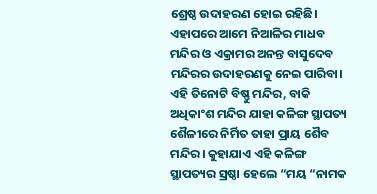ଶ୍ରେଷ୍ଠ ଉଦାହରଣ ହୋଇ ରହିଛି। ଏହାପରେ ଆମେ ନିଆଳିର ମାଧବ ମନ୍ଦିର ଓ ଏକ୍ରାମର ଅନନ୍ତ ବାସୁଦେବ ମନ୍ଦିରର ଉଦାହରଣକୁ ନେଇ ପାରିବା। ଏହି ତିନୋଟି ବିଷ୍ଣୁ ମନ୍ଦିର, ବାକି ଅଧିକାଂଶ ମନ୍ଦିର ଯାହା କଳିଙ୍ଗ ସ୍ଥାପତ୍ୟ ଶୈଳୀରେ ନିର୍ମିତ ତାହା ପ୍ରାୟ ଶୈବ ମନ୍ଦିର। କୁହାଯାଏ ଏହି କଳିଙ୍ଗ ସ୍ଥାପତ୍ୟର ସ୍ରଷ୍ଠା ହେଲେ “ମୟ “ନାମକ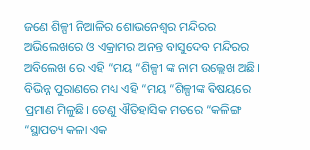ଜଣେ ଶିଳ୍ପୀ ନିଆଳିର ଶୋଭନେଶ୍ୱର ମନ୍ଦିରର ଅଭିଲେଖରେ ଓ ଏକ୍ରାମର ଅନନ୍ତ ବାସୁଦେବ ମନ୍ଦିରର ଅବିଲେଖ ରେ ଏହି “ମୟ “ଶିଳ୍ପୀ ଙ୍କ ନାମ ଉଲ୍ଲେଖ ଅଛି। ବିଭିନ୍ନ ପୁରାଣରେ ମଧ୍ୟ ଏହି “ମୟ “ଶିଳ୍ପୀଙ୍କ ଵିଷୟରେ ପ୍ରମାଣ ମିଳୁଛି। ତେଣୁ ଐତିହାସିକ ମତରେ “କଳିଙ୍ଗ “ସ୍ଥାପତ୍ୟ କଳା ଏକ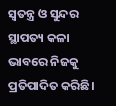ସ୍ୱତନ୍ତ୍ର ଓ ସୁନ୍ଦର ସ୍ଥାପତ୍ୟ କଳା ଭାବରେ ନିଜକୁ ପ୍ରତିପାଦିତ କରିଛି।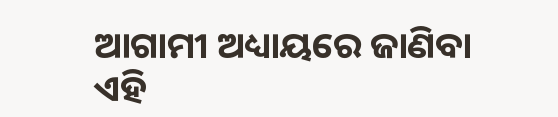ଆଗାମୀ ଅଧ୍ୟାୟରେ ଜାଣିବା ଏହି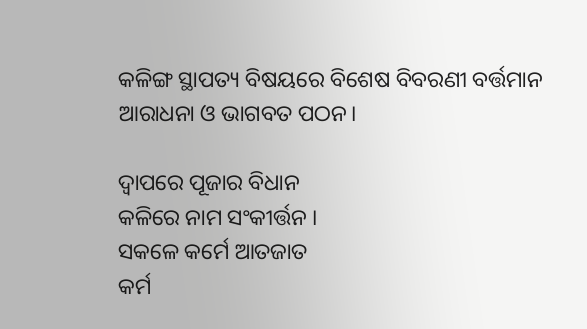କଳିଙ୍ଗ ସ୍ଥାପତ୍ୟ ବିଷୟରେ ବିଶେଷ ବିବରଣୀ ବର୍ତ୍ତମାନ ଆରାଧନା ଓ ଭାଗବତ ପଠନ।

ଦ୍ୱାପରେ ପୂଜାର ବିଧାନ
କଳିରେ ନାମ ସଂକୀର୍ତ୍ତନ ।
ସକଳେ କର୍ମେ ଆତଜାତ
କର୍ମ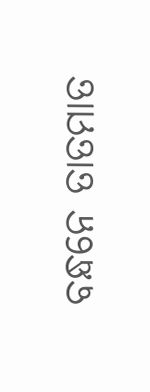ବନ୍ଧନେ ତାତମାତ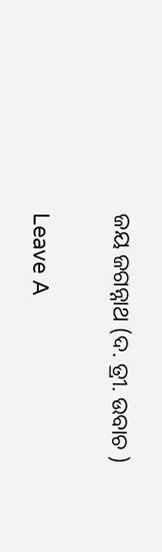ଜୟ ଜଗନ୍ନାଥ (ଦ. ତ୍ରୀ. ଉବାଚ )

Leave A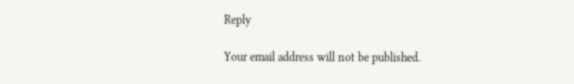Reply

Your email address will not be published.